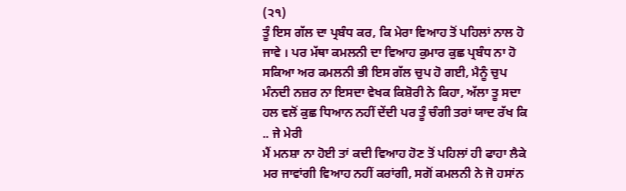(੨੧)
ਤੂੰ ਇਸ ਗੱਲ ਦਾ ਪ੍ਰਬੰਧ ਕਰ, ਕਿ ਮੇਰਾ ਵਿਆਹ ਤੋਂ ਪਹਿਲਾਂ ਨਾਲ ਹੋ ਜਾਵੇ । ਪਰ ਮੱਥਾ ਕਮਲਨੀ ਦਾ ਵਿਆਹ ਕੁਮਾਰ ਕੁਛ ਪ੍ਰਬੰਧ ਨਾ ਹੋ ਸਕਿਆ ਅਰ ਕਮਲਨੀ ਭੀ ਇਸ ਗੱਲ ਚੁਪ ਹੋ ਗਈ, ਮੈਨੂੰ ਚੁਪ ਮੰਨਦੀ ਨਜ਼ਰ ਨਾ ਇਸਦਾ ਵੇਖਕ ਕਿਸ਼ੋਰੀ ਨੇ ਕਿਹਾ, ਅੱਲਾ ਤੂ ਸਦਾ ਹਲ ਵਲੋਂ ਕੁਛ ਧਿਆਨ ਨਹੀਂ ਦੇਂਦੀ ਪਰ ਤੂੰ ਚੰਗੀ ਤਰਾਂ ਯਾਦ ਰੱਖ ਕਿ .. ਜੇ ਮੇਰੀ
ਮੈਂ ਮਨਸ਼ਾ ਨਾ ਹੋਈ ਤਾਂ ਕਦੀ ਵਿਆਹ ਹੋਣ ਤੋਂ ਪਹਿਲਾਂ ਹੀ ਫਾਹਾ ਲੈਕੇ ਮਰ ਜਾਵਾਂਗੀ ਵਿਆਹ ਨਹੀਂ ਕਰਾਂਗੀ, ਸਗੋਂ ਕਮਲਨੀ ਨੇ ਜੋ ਹਸਾਂਨ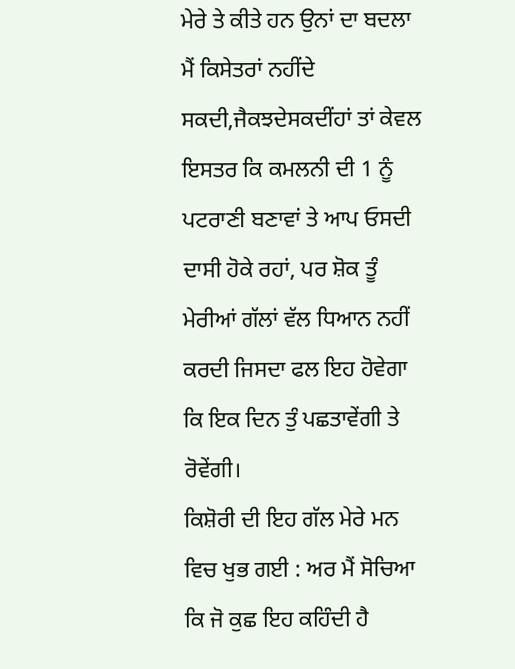ਮੇਰੇ ਤੇ ਕੀਤੇ ਹਨ ਉਨਾਂ ਦਾ ਬਦਲਾ ਮੈਂ ਕਿਸੇਤਰਾਂ ਨਹੀਂਦੇ ਸਕਦੀ,ਜੈਕਝਦੇਸਕਦੀਂਹਾਂ ਤਾਂ ਕੇਵਲ ਇਸਤਰ ਕਿ ਕਮਲਨੀ ਦੀ 1 ਨੂੰ ਪਟਰਾਣੀ ਬਣਾਵਾਂ ਤੇ ਆਪ ਓਸਦੀ ਦਾਸੀ ਹੋਕੇ ਰਹਾਂ, ਪਰ ਸ਼ੋਕ ਤੂੰ ਮੇਰੀਆਂ ਗੱਲਾਂ ਵੱਲ ਧਿਆਨ ਨਹੀਂ ਕਰਦੀ ਜਿਸਦਾ ਫਲ ਇਹ ਹੋਵੇਗਾ ਕਿ ਇਕ ਦਿਨ ਤੁੰ ਪਛਤਾਵੇਂਗੀ ਤੇ ਰੋਵੇਂਗੀ।
ਕਿਸ਼ੋਰੀ ਦੀ ਇਹ ਗੱਲ ਮੇਰੇ ਮਨ ਵਿਚ ਖੁਭ ਗਈ : ਅਰ ਮੈਂ ਸੋਚਿਆ ਕਿ ਜੋ ਕੁਛ ਇਹ ਕਹਿੰਦੀ ਹੈ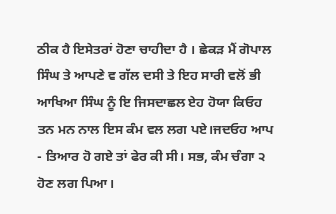ਠੀਕ ਹੈ ਇਸੇਤਰਾਂ ਹੋਣਾ ਚਾਹੀਦਾ ਹੈ । ਛੇਕੜ ਮੈਂ ਗੋਪਾਲ ਸਿੰਘ ਤੇ ਆਪਣੇ ਵ ਗੱਲ ਦਸੀ ਤੇ ਇਹ ਸਾਰੀ ਵਲੋਂ ਭੀ ਆਖਿਆ ਸਿੰਘ ਨੂੰ ਇ ਜਿਸਦਾਛਲ ਏਹ ਹੋਯਾ ਕਿਓਹ ਤਨ ਮਨ ਨਾਲ ਇਸ ਕੰਮ ਵਲ ਲਗ ਪਏ।ਜਦਓਹ ਆਪ - ਤਿਆਰ ਹੋ ਗਏ ਤਾਂ ਫੇਰ ਕੀ ਸੀ। ਸਭ, ਕੰਮ ਚੰਗਾ ੨ ਹੋਣ ਲਗ ਪਿਆ।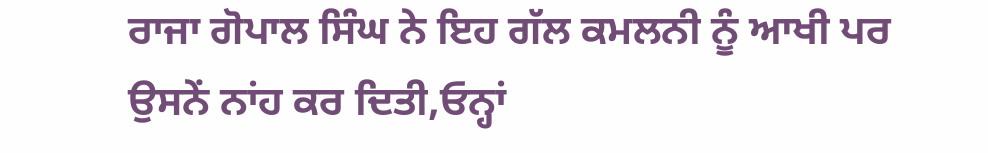ਰਾਜਾ ਗੋਪਾਲ ਸਿੰਘ ਨੇ ਇਹ ਗੱਲ ਕਮਲਨੀ ਨੂੰ ਆਖੀ ਪਰ ਉਸਨੇਂ ਨਾਂਹ ਕਰ ਦਿਤੀ,ਓਨ੍ਹਾਂ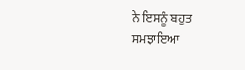ਨੇ ਇਸਨੂੰ ਬਹੁਤ ਸਮਝਾਇਆ